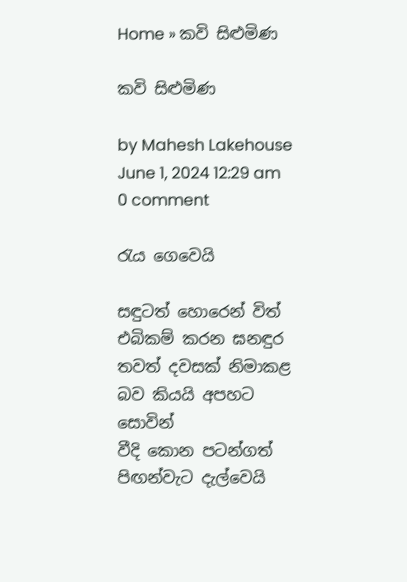Home » කවි සිළුමිණ

කවි සිළුමිණ

by Mahesh Lakehouse
June 1, 2024 12:29 am 0 comment

රැය ගෙවෙයි

සඳුටත් හොරෙන් විත් එබිකම් කරන ඝනඳුර
තවත් දවසක් නිමාකළ බව කියයි අපහට සොවින්
වීදි කොන පටන්ගත් පිඟන්වැට දැල්වෙයි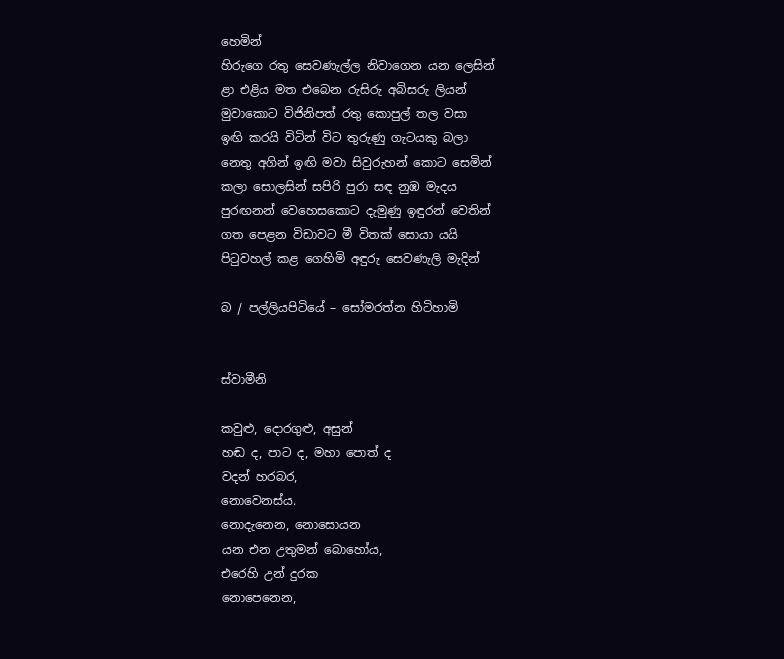හෙමින්
හිරුගෙ රතු සෙවණැල්ල නිවාගෙන යන ලෙසින්
ළා එළිය මත එබෙන රුසිරු අබිසරු ලියන්
මුවාකොට විජිනිපත් රතු කොපුල් තල වසා
ඉඟි කරයි විටින් විට තුරුණු ගැටයකු බලා
නෙතු අගින් ඉඟි මවා සිවුරුහන් කොට සෙමින්
කලා සොලසින් සපිරි පුරා සඳ නුඹ මැදය
පුරඟනන් වෙහෙසකොට දැමුණු ඉඳුරන් වෙතින්
ගත පෙළන විඩාවට මී විතක් සොයා යයි
පිටුවහල් කළ ගෙහිමි අඳුරු සෙවණැලි මැදින්

බ / පල්ලියපිටියේ – සෝමරත්න හිටිහාමි


ස්වාමීනි

කවුළු, දොරගුළු, අසුන්
හඬ ද, පාට ද, මහා පොත් ද
වදන් හරබර,
නොවෙනස්ය.
නොදැනෙන, නොසොයන
යන එන උතුමන් බොහෝය,
එරෙහි උන් දුරක
නොපෙනෙන,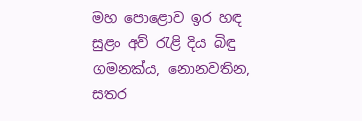මහ පොළොව ඉර හඳ
සුළං අව් රැළි දිය බිඳු
ගමනක්ය, නොනවතින,
සතර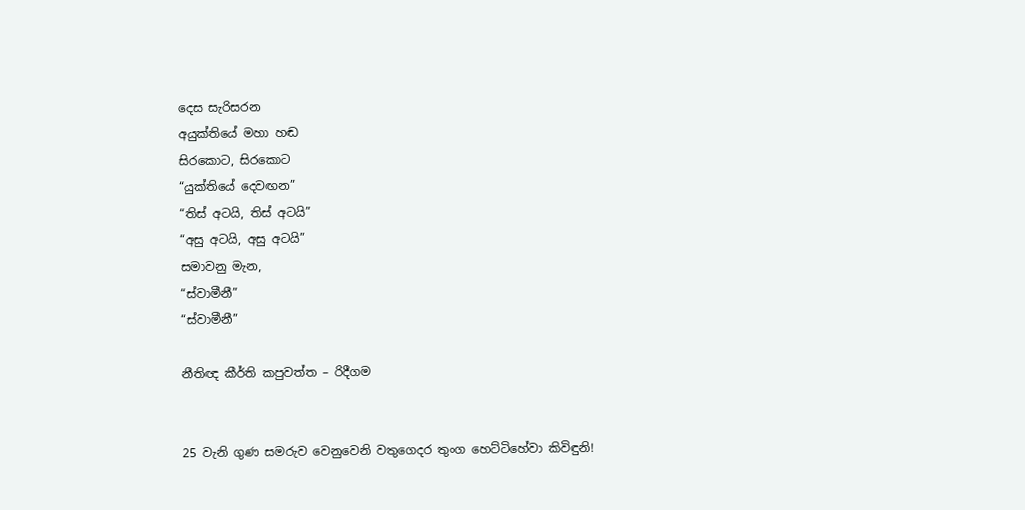දෙස සැරිසරන
අයුක්තියේ මහා හඬ
සිරකොට, සිරකොට
“යුක්තියේ දෙවඟන”
“තිස් අටයි, තිස් අටයි”
“අසු අටයි, අසු අටයි”
සමාවනු මැන,
“ස්වාමීනී”
“ස්වාමීනී”

නීතිඥ කීර්ති කපුවත්ත – රිදීගම


25 වැනි ගුණ සමරුව වෙනුවෙනි වතුගෙදර තුංග හෙට්ටිහේවා කිවිඳුනි!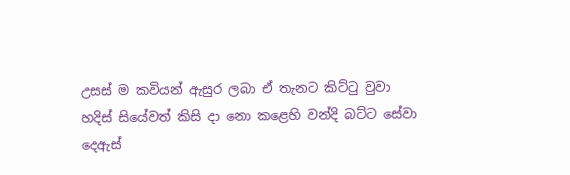උසස් ම කවියන් ඇසුර ලබා ඒ තැනට කිට්ටු වුවා
හදිස් සියේවත් කිසි දා නො කළෙහි වන්දි බට්ට සේවා
දෙඇස්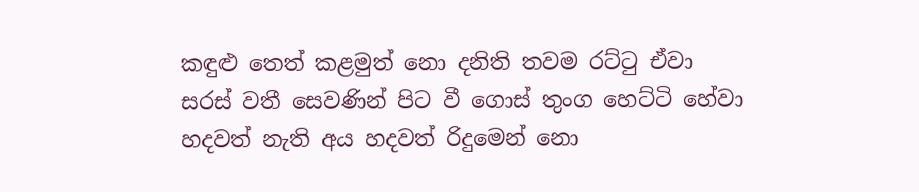කඳුළු තෙත් කළමුත් නො දනිති තවම රට්ටු ඒවා
සරස් වතී සෙවණින් පිට වී ගොස් තුංග හෙට්ටි හේවා
හදවත් නැති අය හදවත් රිදුමෙන් නො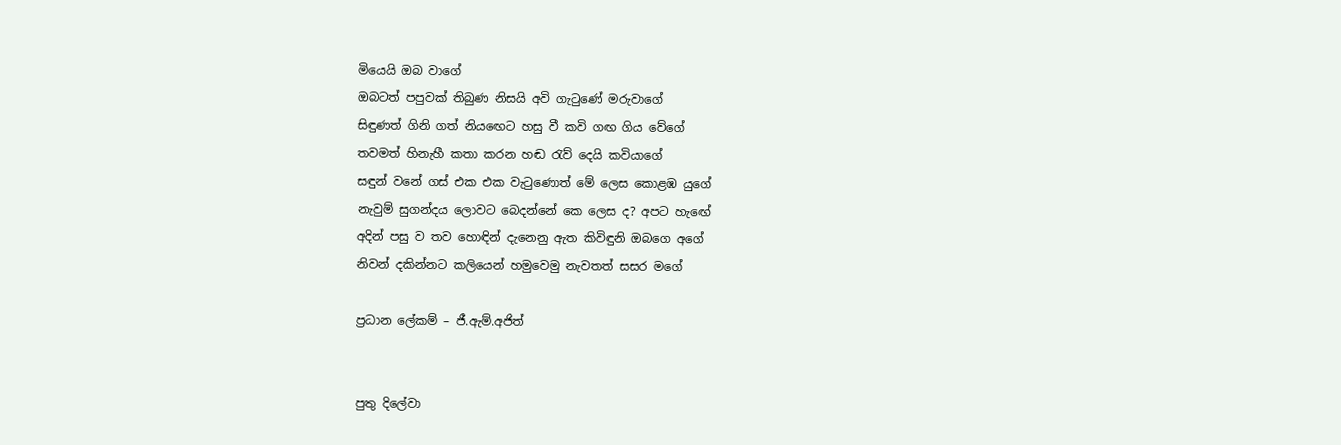මියෙයි ඔබ වාගේ
ඔබටත් පපුවක් තිබුණ නිසයි අවි ගැටුණේ මරුවාගේ
සිඳුණත් ගිනි ගත් නියඟෙට හසු වී කවි ගඟ ගිය වේගේ
තවමත් හිනැහී කතා කරන හඬ රැව් දෙයි කවියාගේ
සඳුන් වනේ ගස් එක එක වැටුණොත් මේ ලෙස කොළඹ යුගේ
නැවුම් සුගන්දය ලොවට බෙදන්නේ කෙ ලෙස ද? අපට හැඟේ
අදින් පසු ව තව හොඳින් දැනෙනු ඇත කිවිඳුනි ඔබගෙ අගේ
නිවන් දකින්නට කලියෙන් හමුවෙමු නැවතත් සසර මගේ

ප්‍රධාන ලේකම් – ජී.ඇම්.අජිත්


පුතු දිලේවා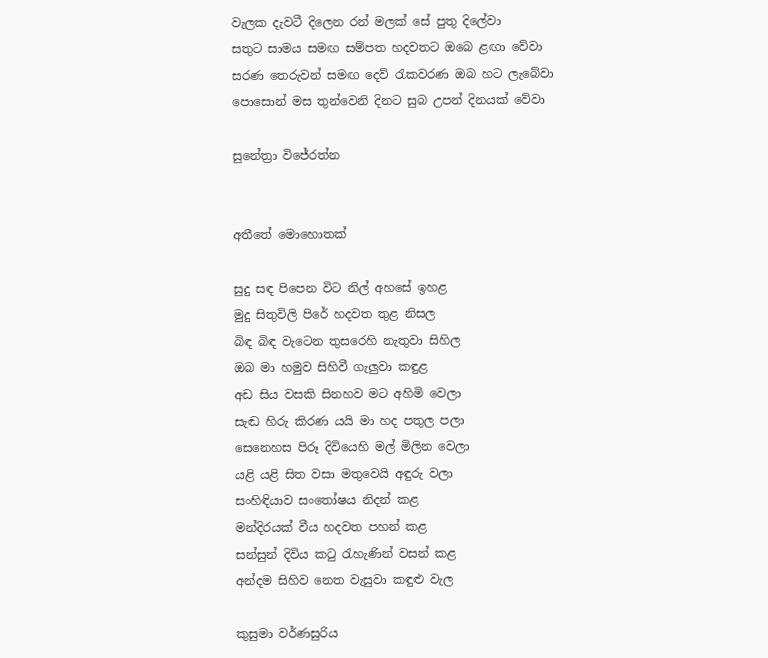වැලක දැවටී දිලෙන රන් මලක් සේ පුතු දිලේවා
සතුට සාමය සමඟ සම්පත හදවතට ඔබෙ ළඟා වේවා
සරණ තෙරුවන් සමඟ දෙව් රැකවරණ ඔබ හට ලැබේවා
පොසොන් මස තුන්වෙනි දිනට සුබ උපන් දිනයක් වේවා

සුනේත්‍රා විජේරත්න


අතීතේ මොහොතක්

සුදු සඳ පිපෙන විට නිල් අහසේ ඉහළ
මුදු සිතුවිලි පිරේ හදවත තුළ නිසල
බිඳ බිඳ වැටෙන තුසරෙහි නැතුවා සිහිල
ඔබ මා හමුව සිහිවී ගැලුවා කඳුළ
අඩ සිය වසකි සිනහව මට අහිමි වෙලා
සැඬ හිරු කිරණ යයි මා හද පතුල පලා
සෙනෙහස පිරූ දිවියෙහි මල් මිලින වෙලා
යළි යළි සිත වසා මතුවෙයි අඳුරු වලා
සංහිඳියාව සංතෝෂය නිදන් කළ
මන්දිරයක් වීය හදවත පහන් කළ
සන්සුන් දිවිය කටු රැහැණින් වසන් කළ
අන්දම සිහිව නෙත වැසුවා කඳුළු වැල

කුසුමා වර්ණසුරිය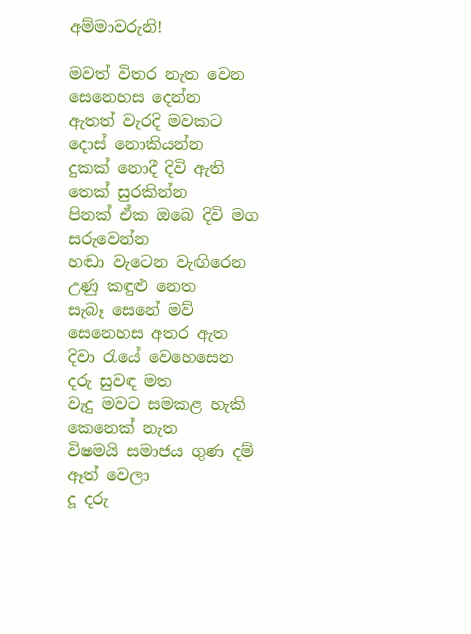අම්මාවරුනි!

මවත් විතර නැත වෙන සෙනෙහස දෙන්න
ඇතත් වැරදි මවකට දොස් නොකියන්න
දුකක් නොදී දිවි ඇති තෙක් සුරකින්න
පිනක් ඒක ඔබෙ දිවි මග සරුවෙන්න
හඬා වැටෙන වැඟිරෙන උණු කඳුළු නෙත
සැබෑ සෙනේ මව් සෙනෙහස අතර ඇත
දිවා රැයේ වෙහෙසෙන දරු සුවඳ මත
වැදු මවට සමකළ හැකි කෙනෙක් නැත
විෂමයි සමාජය ගුණ දම් ඈත් වෙලා
දූ දරු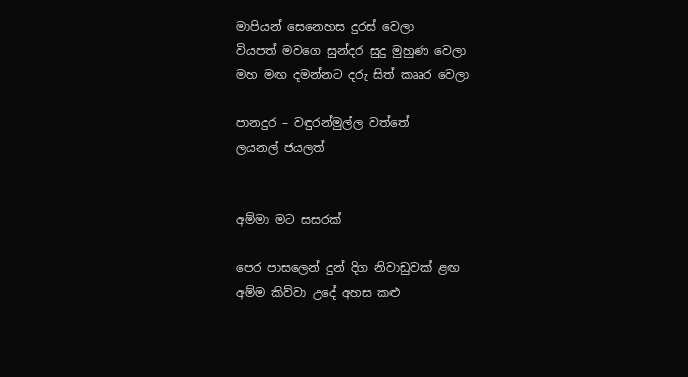මාපියන් සෙනෙහස දුරස් වෙලා
වියපත් මවගෙ සුන්දර සුදු මුහුණ වෙලා
මහ මඟ දමන්නට දරු සිත් කෲර වෙලා

පානදුර – වඳුරන්මුල්ල වත්තේ
ලයනල් ජයලත්


අම්මා මට සසරක්

පෙර පාසලෙන් දුන් දිග නිවාඩුවක් ළඟ
අම්ම කිව්වා උදේ අහස කළු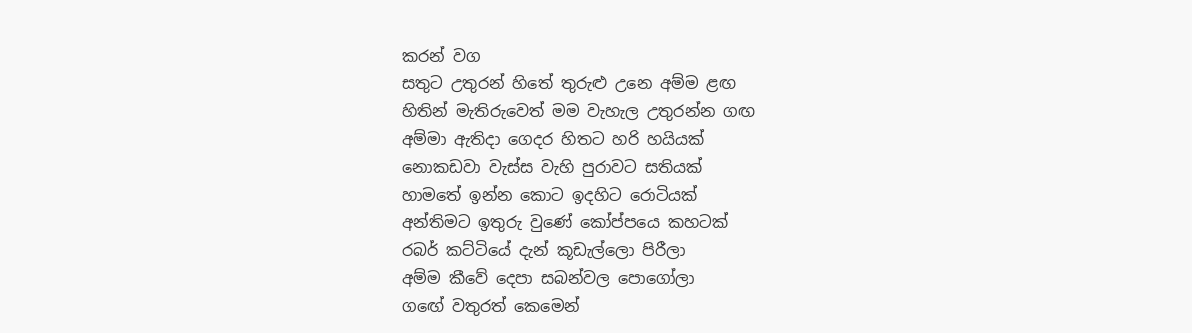කරන් වග
සතුට උතුරන් හිතේ තුරුළු උනෙ අම්ම ළඟ
හිතින් මැතිරුවෙත් මම වැහැල උතුරන්න ගඟ
අම්මා ඇතිදා ගෙදර හිතට හරි හයියක්
නොකඩවා වැස්ස වැහි පුරාවට සතියක්
හාමතේ ඉන්න කොට ඉදහිට රොටියක්
අන්තිමට ඉතුරු වුණේ කෝප්පයෙ කහටක්
රබර් කට්ටියේ දැන් කූඩැල්ලො පිරීලා
අම්ම කීවේ දෙපා සබන්වල පොගෝලා
ගඟේ වතුරත් කෙමෙන්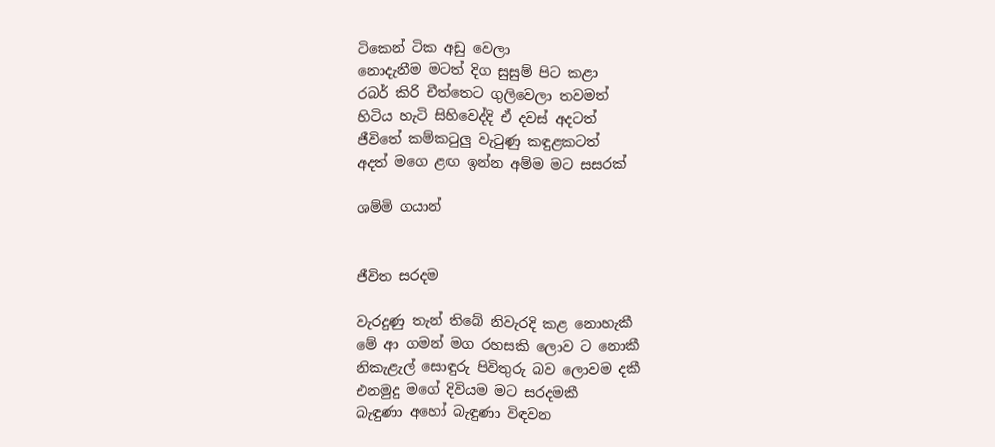ටිකෙන් ටික අඩු වෙලා
නොදැනීම මටත් දිග සුසුම් පිට කළා
රබර් කිරි චීත්තෙට ගුලිවෙලා තවමත්
හිටිය හැටි සිහිවෙද්දි ඒ දවස් අදටත්
ජීවිතේ කම්කටුලු වැටුණු කඳුළකටත්
අදත් මගෙ ළඟ ඉන්න අම්ම මට සසරක්

ශම්මි ගයාන්


ජීවිත සරදම

වැරදුණු තැන් තිබේ නිවැරදි කළ නොහැකී
මේ ආ ගමන් මග රහසකි ලොව ට නොකී
නිකැළැල් සොඳුරු පිවිතුරු බව ලොවම දකී
එනමුදු මගේ දිවියම මට සරදමකී
බැඳුණා අහෝ බැඳුණා විඳවන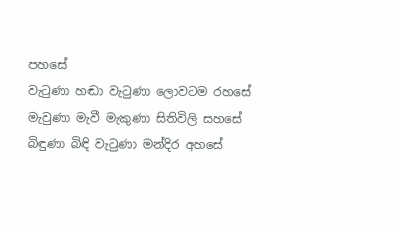පහසේ
වැටුණා හඬා වැටුණා ලොවටම රහසේ
මැවුණා මැවී මැකුණා සිතිවිලි සහසේ
බිඳුණා බිඳි වැටුණා මන්දිර අහසේ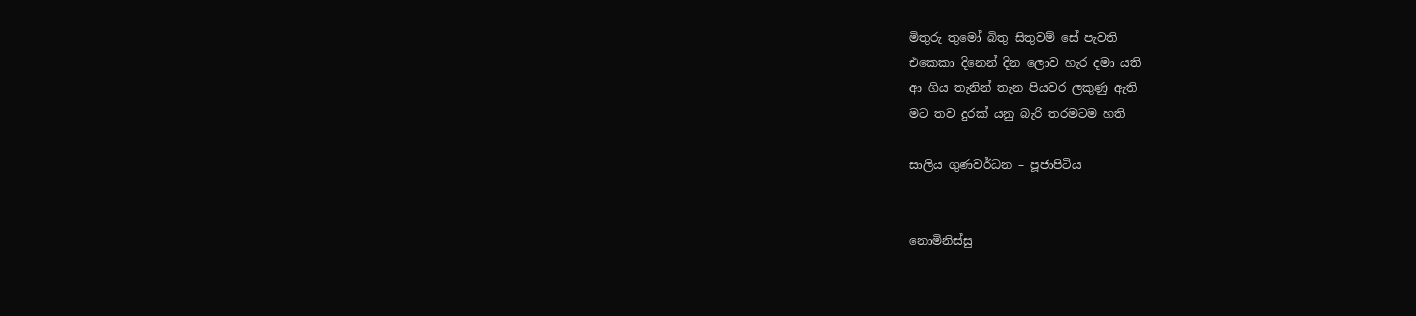මිතුරු තුමෝ බිතු සිතුවම් සේ පැවති
එකෙකා දිනෙන් දින ලොව හැර දමා යති
ආ ගිය තැනින් තැන පියවර ලකුණු ඇති
මට තව දුරක් යනු බැරි තරමටම හති

සාලිය ගුණවර්ධන – පූජාපිටිය


නොමිනිස්සු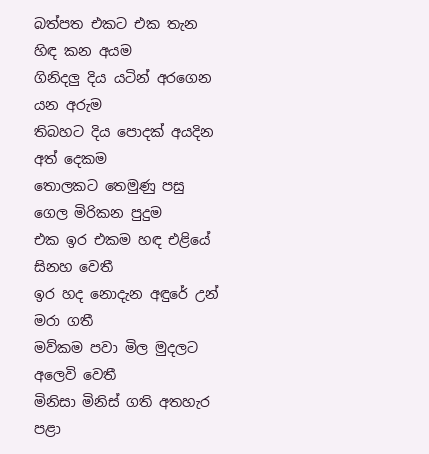බත්පත එකට එක තැන හිඳ කන අයම
ගිනිදලු දිය යටින් අරගෙන යන අරුම
තිබහට දිය පොදක් අයදින අත් දෙකම
තොලකට තෙමුණු පසු ගෙල මිරිකන පුදුම
එක ඉර එකම හඳ එළියේ සිනහ වෙතී
ඉර හද නොදැන අඳුරේ උන් මරා ගතී
මව්කම පවා මිල මුදලට අලෙවි වෙතී
මිනිසා මිනිස් ගති අතහැර පළා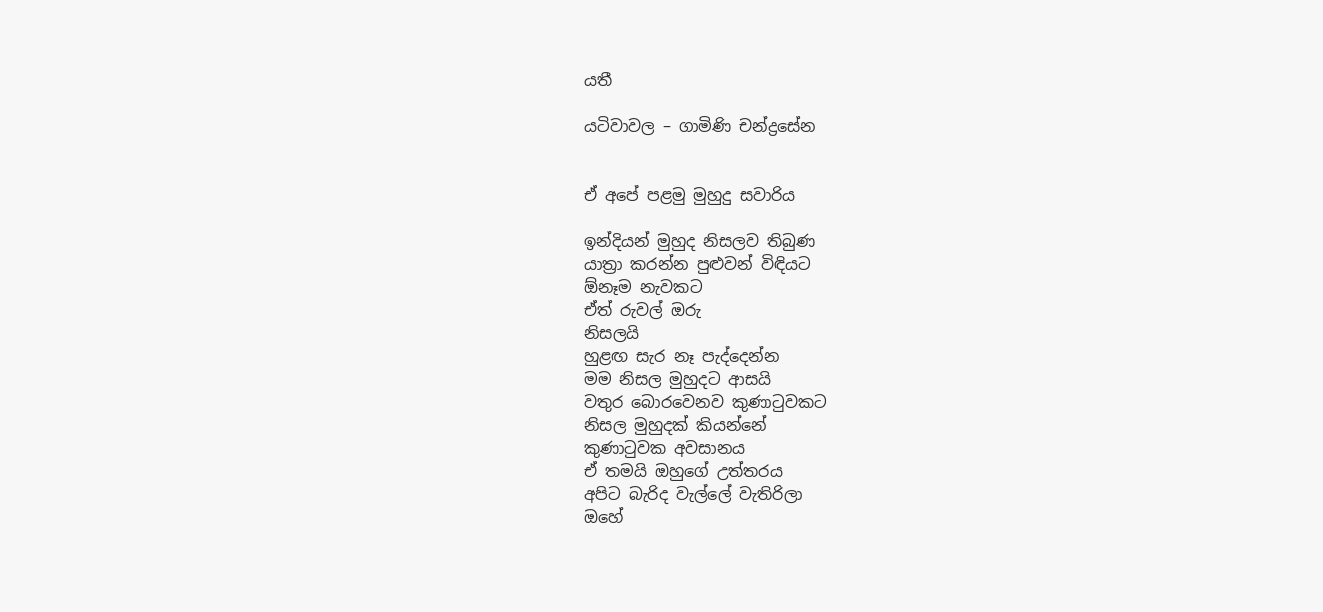යතී

යටිවාවල – ගාමිණි චන්ද්‍රසේන


ඒ අපේ පළමු මුහුදු සවාරිය

ඉන්දියන් මුහුද නිසලව තිබුණ
යාත්‍රා කරන්න පුළුවන් විඳියට
ඕනෑම නැවකට
ඒත් රුවල් ඔරු
නිසලයි
හුළඟ සැර නෑ පැද්දෙන්න
මම නිසල මුහුදට ආසයි
වතුර බොරවෙනව කුණාටුවකට
නිසල මුහුදක් කියන්නේ
කුණාටුවක අවසානය
ඒ තමයි ඔහුගේ උත්තරය
අපිට බැරිද වැල්ලේ වැතිරිලා
ඔහේ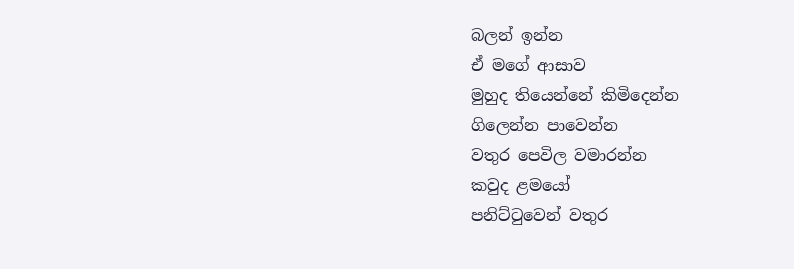බලන් ඉන්න
ඒ මගේ ආසාව
මුහුද තියෙන්නේ කිමිදෙන්න
ගිලෙන්න පාවෙන්න
වතුර පෙවිල වමාරන්න
කවුද ළමයෝ
පනිට්ටුවෙන් වතුර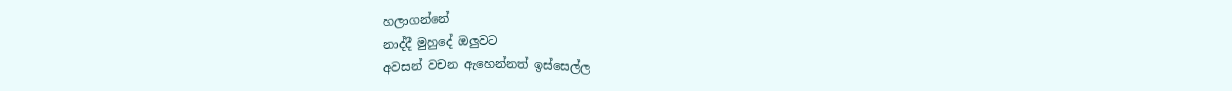හලාගන්නේ
නාද්දී මුහුදේ ඔලුවට
අවසන් වචන ඇහෙන්නත් ඉස්සෙල්ල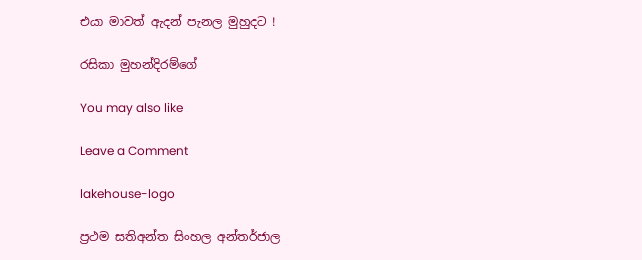එයා මාවත් ඇදන් පැනල මුහුදට !

රසිකා මුහන්දිරම්ගේ

You may also like

Leave a Comment

lakehouse-logo

ප්‍රථම සතිඅන්ත සිංහල අන්තර්ජාල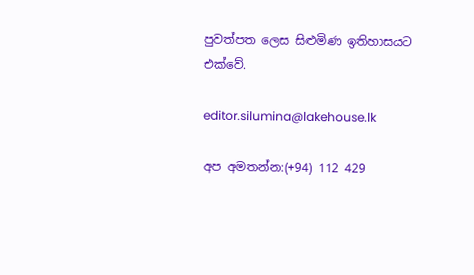පුවත්පත ලෙස සිළුමිණ ඉතිහාසයට එක්වේ.

editor.silumina@lakehouse.lk

අප අමතන්න:(+94) 112 429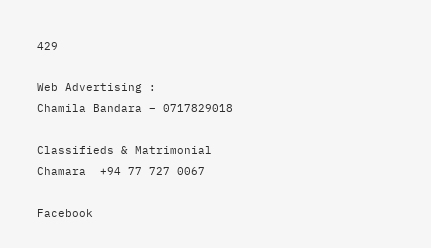429

Web Advertising :
Chamila Bandara – 0717829018

Classifieds & Matrimonial
Chamara  +94 77 727 0067

Facebook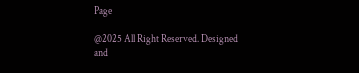Page

@2025 All Right Reserved. Designed and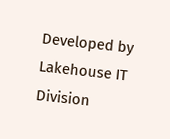Developed by Lakehouse IT Division